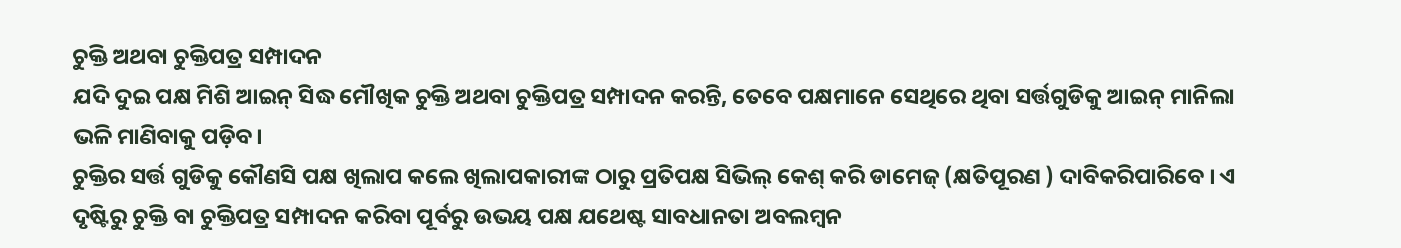ଚୁକ୍ତି ଅଥବା ଚୁକ୍ତିପତ୍ର ସମ୍ପାଦନ
ଯଦି ଦୁଇ ପକ୍ଷ ମିଶି ଆଇନ୍ ସିଦ୍ଧ ମୌଖିକ ଚୁକ୍ତି ଅଥବା ଚୁକ୍ତିପତ୍ର ସମ୍ପାଦନ କରନ୍ତି, ତେବେ ପକ୍ଷମାନେ ସେଥିରେ ଥିବା ସର୍ତ୍ତଗୁଡିକୁ ଆଇନ୍ ମାନିଲା ଭଳି ମାଣିବାକୁ ପଡ଼ିବ।
ଚୁକ୍ତିର ସର୍ତ୍ତ ଗୁଡିକୁ କୌଣସି ପକ୍ଷ ଖିଲାପ କଲେ ଖିଲାପକାରୀଙ୍କ ଠାରୁ ପ୍ରତିପକ୍ଷ ସିଭିଲ୍ କେଶ୍ କରି ଡାମେଜ୍ (କ୍ଷତିପୂରଣ ) ଦାବିକରିପାରିବେ । ଏ ଦୃଷ୍ଟିରୁ ଚୁକ୍ତି ବା ଚୁକ୍ତିପତ୍ର ସମ୍ପାଦନ କରିବା ପୂର୍ବରୁ ଉଭୟ ପକ୍ଷ ଯଥେଷ୍ଟ ସାବଧାନତା ଅବଲମ୍ବନ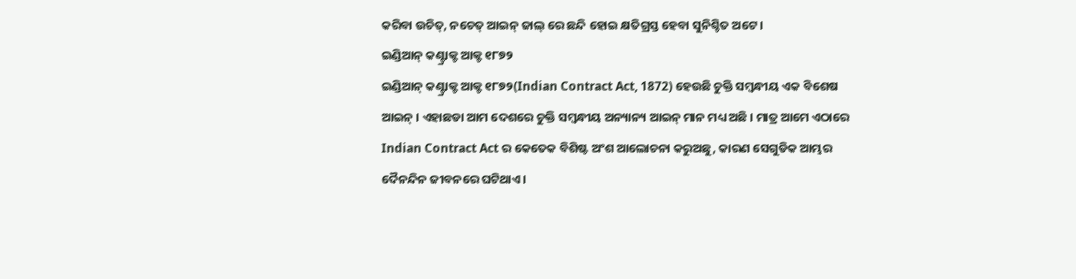କରିବା ଉଚିତ୍, ନଚେତ୍ ଆଇନ୍ ଜାଲ୍ ରେ ଛନ୍ଦି ହୋଇ କ୍ଷତିଗ୍ରସ୍ତ ହେବା ସୁନିଶ୍ଚିତ ଅଟେ ।
ଇଣ୍ଡିଆନ୍ କଣ୍ଟ୍ରାକ୍ଟ ଆକ୍ଟ ୧୮୭୨
ଇଣ୍ଡିଆନ୍ କଣ୍ଟ୍ରାକ୍ଟ ଆକ୍ଟ ୧୮୭୨(Indian Contract Act, 1872) ହେଉଛି ଚୁକ୍ତି ସମ୍ବନ୍ଧୀୟ ଏକ ବିଶେଷ ଆଇନ୍ । ଏହାଛଡା ଆମ ଦେଶରେ ଚୁକ୍ତି ସମ୍ବନ୍ଧୀୟ ଅନ୍ୟାନ୍ୟ ଆଇନ୍ ମାନ ମଧ୍ୟ ଅଛି । ମାତ୍ର ଆମେ ଏଠାରେ Indian Contract Act ର କେତେକ ବିଶିଷ୍ଟ ଅଂଶ ଆଲୋଚନା କରୁଅଛୁ, କାରଣ ସେଗୁଡିକ ଆମ୍ଭର ଦୈନନ୍ଦିନ ଜୀବନରେ ଘଟିଥାଏ।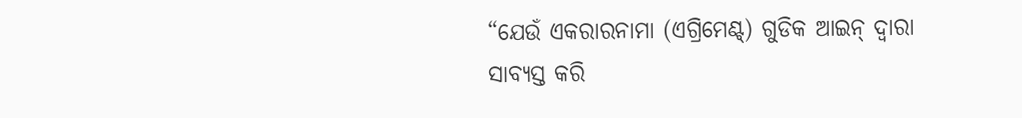“ଯେଉଁ ଏକରାରନାମା (ଏଗ୍ରିମେଣ୍ଟ୍) ଗୁଡିକ ଆଇନ୍ ଦ୍ଵାରା ସାବ୍ୟସ୍ତ କରି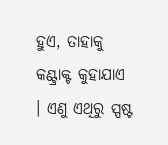ହୁଏ, ତାହାକୁ କଣ୍ଟ୍ରାକ୍ଟ କୁହାଯାଏ । ଏଣୁ ଏଥିରୁ ସ୍ପଷ୍ଟ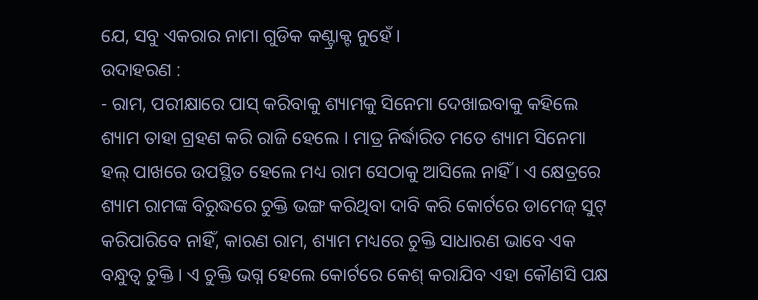ଯେ, ସବୁ ଏକରାର ନାମା ଗୁଡିକ କଣ୍ଟ୍ରାକ୍ଟ ନୁହେଁ ।
ଉଦାହରଣ :
- ରାମ, ପରୀକ୍ଷାରେ ପାସ୍ କରିବାକୁ ଶ୍ୟାମକୁ ସିନେମା ଦେଖାଇବାକୁ କହିଲେ ଶ୍ୟାମ ତାହା ଗ୍ରହଣ କରି ରାଜି ହେଲେ । ମାତ୍ର ନିର୍ଦ୍ଧାରିତ ମତେ ଶ୍ୟାମ ସିନେମା ହଲ୍ ପାଖରେ ଉପସ୍ଥିତ ହେଲେ ମଧ୍ୟ ରାମ ସେଠାକୁ ଆସିଲେ ନାହିଁ । ଏ କ୍ଷେତ୍ରରେ ଶ୍ୟାମ ରାମଙ୍କ ବିରୁଦ୍ଧରେ ଚୁକ୍ତି ଭଙ୍ଗ କରିଥିବା ଦାବି କରି କୋର୍ଟରେ ଡାମେଜ୍ ସୁଟ୍ କରିପାରିବେ ନାହିଁ, କାରଣ ରାମ, ଶ୍ୟାମ ମଧ୍ୟରେ ଚୁକ୍ତି ସାଧାରଣ ଭାବେ ଏକ ବନ୍ଧୁତ୍ଵ ଚୁକ୍ତି । ଏ ଚୁକ୍ତି ଭଗ୍ନ ହେଲେ କୋର୍ଟରେ କେଶ୍ କରାଯିବ ଏହା କୌଣସି ପକ୍ଷ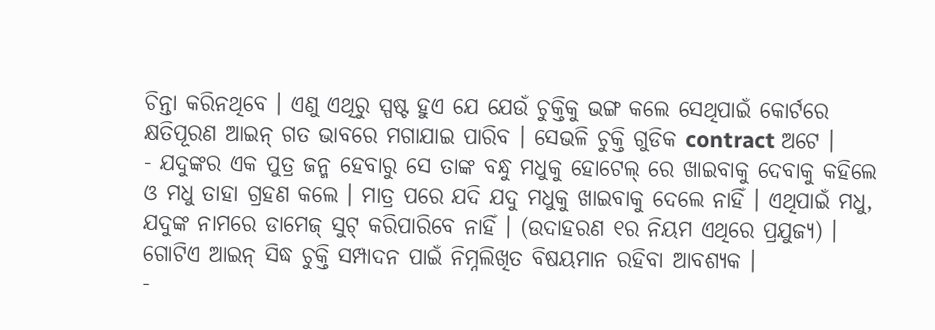ଚିନ୍ତା କରିନଥିବେ । ଏଣୁ ଏଥିରୁ ସ୍ପଷ୍ଟ ହୁଏ ଯେ ଯେଉଁ ଚୁକ୍ତିକୁ ଭଙ୍ଗ କଲେ ସେଥିପାଇଁ କୋର୍ଟରେ କ୍ଷତିପୂରଣ ଆଇନ୍ ଗତ ଭାବରେ ମଗାଯାଇ ପାରିବ । ସେଭଳି ଚୁକ୍ତି ଗୁଡିକ contract ଅଟେ ।
- ଯଦୁଙ୍କର ଏକ ପୁତ୍ର ଜନ୍ମ ହେବାରୁ ସେ ତାଙ୍କ ବନ୍ଧୁ ମଧୁକୁ ହୋଟେଲ୍ ରେ ଖାଇବାକୁ ଦେବାକୁ କହିଲେ ଓ ମଧୁ ତାହା ଗ୍ରହଣ କଲେ । ମାତ୍ର ପରେ ଯଦି ଯଦୁ ମଧୁକୁ ଖାଇବାକୁ ଦେଲେ ନାହିଁ । ଏଥିପାଇଁ ମଧୁ, ଯଦୁଙ୍କ ନାମରେ ଡାମେଜ୍ ସୁଟ୍ କରିପାରିବେ ନାହିଁ । (ଉଦାହରଣ ୧ର ନିୟମ ଏଥିରେ ପ୍ରଯୁଜ୍ୟ) । ଗୋଟିଏ ଆଇନ୍ ସିଦ୍ଧ ଚୁକ୍ତି ସମ୍ପାଦନ ପାଇଁ ନିମ୍ନଲିଖିତ ବିଷୟମାନ ରହିବା ଆବଶ୍ୟକ ।
-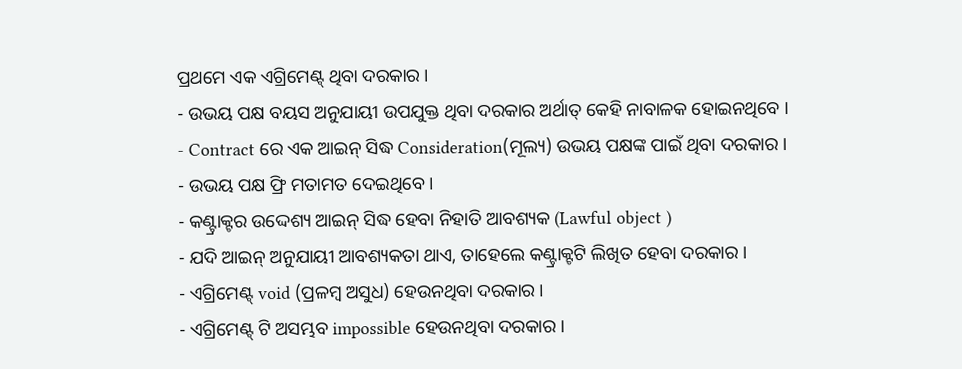ପ୍ରଥମେ ଏକ ଏଗ୍ରିମେଣ୍ଟ୍ ଥିବା ଦରକାର ।
- ଉଭୟ ପକ୍ଷ ବୟସ ଅନୁଯାୟୀ ଉପଯୁକ୍ତ ଥିବା ଦରକାର ଅର୍ଥାତ୍ କେହି ନାବାଳକ ହୋଇନଥିବେ ।
- Contract ରେ ଏକ ଆଇନ୍ ସିଦ୍ଧ Consideration(ମୂଲ୍ୟ) ଉଭୟ ପକ୍ଷଙ୍କ ପାଇଁ ଥିବା ଦରକାର ।
- ଉଭୟ ପକ୍ଷ ଫ୍ରି ମତାମତ ଦେଇଥିବେ ।
- କଣ୍ଟ୍ରାକ୍ଟର ଉଦ୍ଦେଶ୍ୟ ଆଇନ୍ ସିଦ୍ଧ ହେବା ନିହାତି ଆବଶ୍ୟକ (Lawful object )
- ଯଦି ଆଇନ୍ ଅନୁଯାୟୀ ଆବଶ୍ୟକତା ଥାଏ, ତାହେଲେ କଣ୍ଟ୍ରାକ୍ଟଟି ଲିଖିତ ହେବା ଦରକାର ।
- ଏଗ୍ରିମେଣ୍ଟ୍ void (ପ୍ରଳମ୍ବ ଅସୁଧ) ହେଉନଥିବା ଦରକାର ।
- ଏଗ୍ରିମେଣ୍ଟ୍ ଟି ଅସମ୍ଭବ impossible ହେଉନଥିବା ଦରକାର ।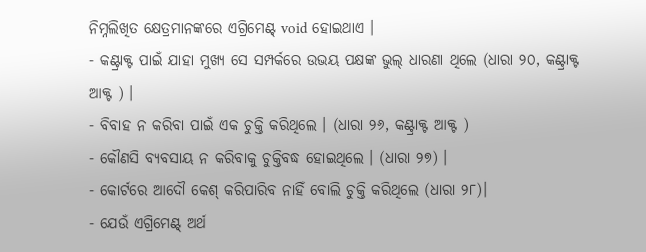ନିମ୍ନଲିଖିତ କ୍ଷେତ୍ରମାନଙ୍କରେ ଏଗ୍ରିମେଣ୍ଟ୍ void ହୋଇଥାଏ ।
- କଣ୍ଟ୍ରାକ୍ଟ ପାଇଁ ଯାହା ମୁଖ୍ୟ ସେ ସମ୍ପର୍କରେ ଉଭୟ ପକ୍ଷଙ୍କ ଭୁଲ୍ ଧାରଣା ଥିଲେ (ଧାରା ୨୦, କଣ୍ଟ୍ରାକ୍ଟ ଆକ୍ଟ ) ।
- ବିବାହ ନ କରିବା ପାଇଁ ଏକ ଚୁକ୍ତି କରିଥିଲେ । (ଧାରା ୨୬, କଣ୍ଟ୍ରାକ୍ଟ ଆକ୍ଟ )
- କୌଣସି ବ୍ୟବସାୟ ନ କରିବାକୁ ଚୁକ୍ତିବଦ୍ଧ ହୋଇଥିଲେ । (ଧାରା ୨୭) ।
- କୋର୍ଟରେ ଆଦୌ କେଶ୍ କରିପାରିବ ନାହିଁ ବୋଲି ଚୁକ୍ତି କରିଥିଲେ (ଧାରା ୨୮)।
- ଯେଉଁ ଏଗ୍ରିମେଣ୍ଟ୍ ଅର୍ଥ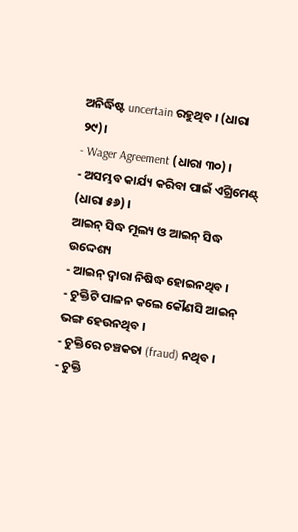ଅନିର୍ଦ୍ଧିଷ୍ଟ uncertain ରହୁଥିବ । (ଧାରା ୨୯)।
- Wager Agreement (ଧାରା ୩୦) ।
- ଅସମ୍ଭବ କାର୍ଯ୍ୟ କରିବା ପାଇଁ ଏଗ୍ରିମେଣ୍ଟ୍ (ଧାରା ୫୬) ।
ଆଇନ୍ ସିଦ୍ଧ ମୂଲ୍ୟ ଓ ଆଇନ୍ ସିଦ୍ଧ ଉଦ୍ଦେଶ୍ୟ
- ଆଇନ୍ ଦ୍ଵାରା ନିଷିଦ୍ଧ ହୋଇନଥିବ ।
- ଚୁକ୍ତିଟି ପାଳନ କଲେ କୌଣସି ଆଇନ୍ ଭଙ୍ଗ ହେଉନଥିବ ।
- ଚୁକ୍ତିରେ ଚଞ୍ଚକତା (fraud) ନଥିବ ।
- ଚୁକ୍ତି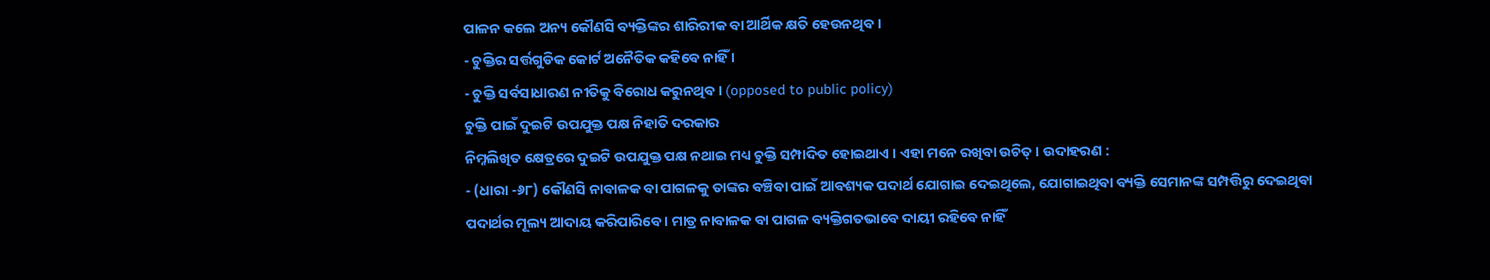ପାଳନ କଲେ ଅନ୍ୟ କୌଣସି ବ୍ୟକ୍ତିଙ୍କର ଶାରିରୀକ ବା ଆର୍ଥିକ କ୍ଷତି ହେଉନଥିବ ।
- ଚୁକ୍ତିର ସର୍ତ୍ତଗୁଡିକ କୋର୍ଟ ଅନୈତିକ କହିବେ ନାହିଁ ।
- ଚୁକ୍ତି ସର୍ବସାଧାରଣ ନୀତିକୁ ବିରୋଧ କରୁନଥିବ । (opposed to public policy)
ଚୁକ୍ତି ପାଇଁ ଦୁଇଟି ଉପଯୁକ୍ତ ପକ୍ଷ ନିହାତି ଦରକାର
ନିମ୍ନଲିଖିତ କ୍ଷେତ୍ରରେ ଦୁଇଟି ଉପଯୁକ୍ତ ପକ୍ଷ ନଥାଇ ମଧ୍ୟ ଚୁକ୍ତି ସମ୍ପାଦିତ ହୋଇଥାଏ । ଏହା ମନେ ରଖିବା ଉଚିତ୍ । ଉଦାହରଣ :
- (ଧାରା -୬୮) କୌଣସି ନାବାଳକ ବା ପାଗଳକୁ ତାଙ୍କର ବଞ୍ଚିବା ପାଇଁ ଆବଶ୍ୟକ ପଦାର୍ଥ ଯୋଗାଇ ଦେଇଥିଲେ, ଯୋଗାଇଥିବା ବ୍ୟକ୍ତି ସେମାନଙ୍କ ସମ୍ପତ୍ତିରୁ ଦେଇଥିବା ପଦାର୍ଥର ମୂଲ୍ୟ ଆଦାୟ କରିପାରିବେ । ମାତ୍ର ନାବାଳକ ବା ପାଗଳ ବ୍ୟକ୍ତିଗତଭାବେ ଦାୟୀ ରହିବେ ନାହିଁ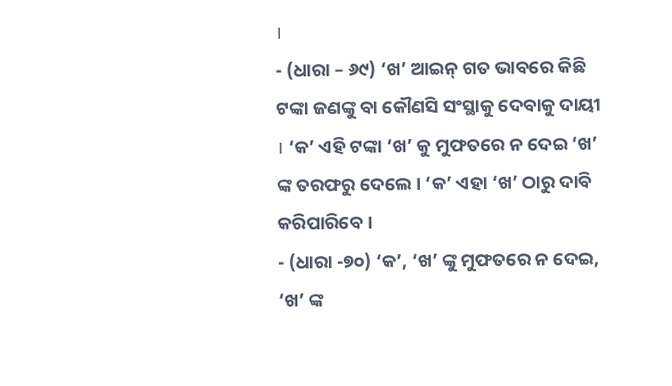।
- (ଧାରା – ୬୯) ‘ଖ’ ଆଇନ୍ ଗତ ଭାବରେ କିଛି ଟଙ୍କା ଜଣଙ୍କୁ ବା କୌଣସି ସଂସ୍ଥାକୁ ଦେବାକୁ ଦାୟୀ । ‘କ’ ଏହି ଟଙ୍କା ‘ଖ’ କୁ ମୁଫତରେ ନ ଦେଇ ‘ଖ’ ଙ୍କ ତରଫରୁ ଦେଲେ । ‘କ’ ଏହା ‘ଖ’ ଠାରୁ ଦାବି କରିପାରିବେ ।
- (ଧାରା -୭୦) ‘କ’, ‘ଖ’ ଙ୍କୁ ମୁଫତରେ ନ ଦେଇ, ‘ଖ’ ଙ୍କ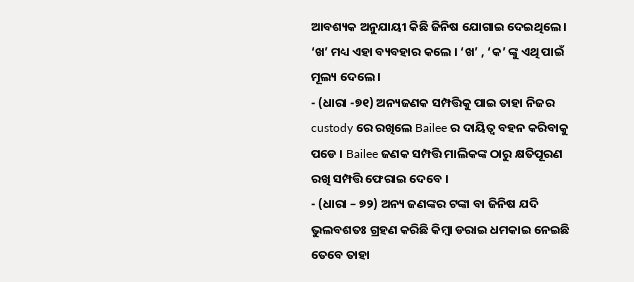ଆବଶ୍ୟକ ଅନୁଯାୟୀ କିଛି ଜିନିଷ ଯୋଗାଇ ଦେଇଥିଲେ । ‘ଖ’ ମଧ୍ୟ ଏହା ବ୍ୟବହାର କଲେ । ‘ଖ’ , ‘କ’ ଙ୍କୁ ଏଥି ପାଇଁ ମୂଲ୍ୟ ଦେଲେ ।
- (ଧାରା -୭୧) ଅନ୍ୟଜଣକ ସମ୍ପତ୍ତିକୁ ପାଇ ତାହା ନିଜର custody ରେ ରଖିଲେ Bailee ର ଦାୟିତ୍ଵ ବହନ କରିବାକୁ ପଡେ । Bailee ଜଣକ ସମ୍ପତ୍ତି ମାଲିକଙ୍କ ଠାରୁ କ୍ଷତିପୂରଣ ରଖି ସମ୍ପତ୍ତି ଫେରାଇ ଦେବେ ।
- (ଧାରା – ୭୨) ଅନ୍ୟ ଜଣଙ୍କର ଟଙ୍କା ବା ଜିନିଷ ଯଦି ଭୁଲବଶତଃ ଗ୍ରହଣ କରିଛି କିମ୍ବା ଡରାଇ ଧମକାଇ ନେଇଛି ତେବେ ତାହା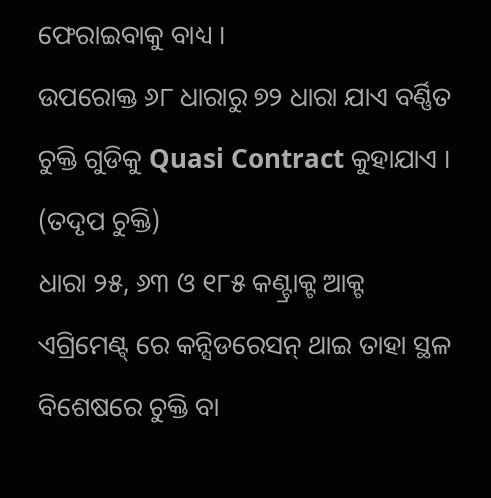ଫେରାଇବାକୁ ବାଧ୍ୟ ।
ଉପରୋକ୍ତ ୬୮ ଧାରାରୁ ୭୨ ଧାରା ଯାଏ ବର୍ଣ୍ଣିତ ଚୁକ୍ତି ଗୁଡିକୁ Quasi Contract କୁହାଯାଏ । (ତଦୃପ ଚୁକ୍ତି)
ଧାରା ୨୫, ୬୩ ଓ ୧୮୫ କଣ୍ଟ୍ରାକ୍ଟ ଆକ୍ଟ
ଏଗ୍ରିମେଣ୍ଟ୍ ରେ କନ୍ସିଡରେସନ୍ ଥାଇ ତାହା ସ୍ଥଳ ବିଶେଷରେ ଚୁକ୍ତି ବା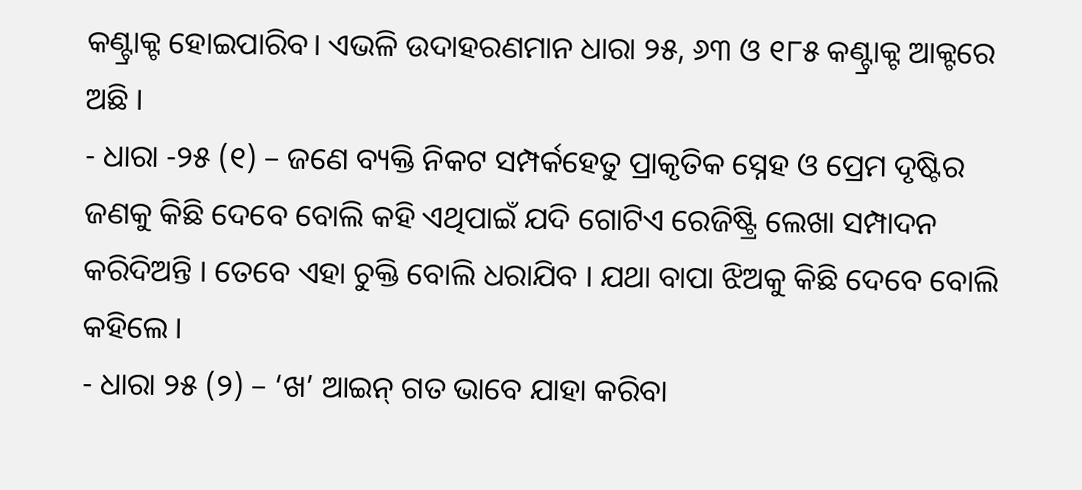କଣ୍ଟ୍ରାକ୍ଟ ହୋଇପାରିବ। ଏଭଳି ଉଦାହରଣମାନ ଧାରା ୨୫, ୬୩ ଓ ୧୮୫ କଣ୍ଟ୍ରାକ୍ଟ ଆକ୍ଟରେ ଅଛି ।
- ଧାରା -୨୫ (୧) – ଜଣେ ବ୍ୟକ୍ତି ନିକଟ ସମ୍ପର୍କହେତୁ ପ୍ରାକୃତିକ ସ୍ନେହ ଓ ପ୍ରେମ ଦୃଷ୍ଟିର ଜଣକୁ କିଛି ଦେବେ ବୋଲି କହି ଏଥିପାଇଁ ଯଦି ଗୋଟିଏ ରେଜିଷ୍ଟ୍ରି ଲେଖା ସମ୍ପାଦନ କରିଦିଅନ୍ତି । ତେବେ ଏହା ଚୁକ୍ତି ବୋଲି ଧରାଯିବ । ଯଥା ବାପା ଝିଅକୁ କିଛି ଦେବେ ବୋଲି କହିଲେ ।
- ଧାରା ୨୫ (୨) – ‘ଖ’ ଆଇନ୍ ଗତ ଭାବେ ଯାହା କରିବା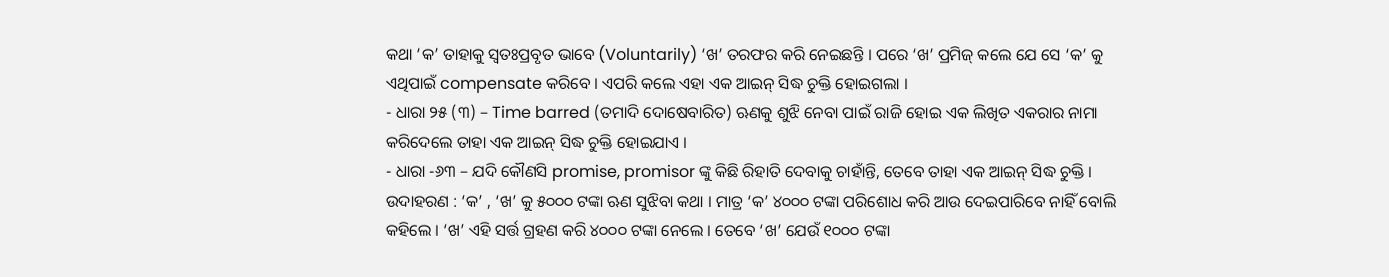କଥା ‘କ’ ତାହାକୁ ସ୍ଵତଃପ୍ରବୃତ ଭାବେ (Voluntarily) ‘ଖ’ ତରଫର କରି ନେଇଛନ୍ତି । ପରେ ‘ଖ’ ପ୍ରମିଜ୍ କଲେ ଯେ ସେ ‘କ’ କୁ ଏଥିପାଇଁ compensate କରିବେ । ଏପରି କଲେ ଏହା ଏକ ଆଇନ୍ ସିଦ୍ଧ ଚୁକ୍ତି ହୋଇଗଲା ।
- ଧାରା ୨୫ (୩) – Time barred (ତମାଦି ଦୋଷେବାରିତ) ଋଣକୁ ଶୁଝି ନେବା ପାଇଁ ରାଜି ହୋଇ ଏକ ଲିଖିତ ଏକରାର ନାମା କରିଦେଲେ ତାହା ଏକ ଆଇନ୍ ସିଦ୍ଧ ଚୁକ୍ତି ହୋଇଯାଏ ।
- ଧାରା -୬୩ – ଯଦି କୌଣସି promise, promisor ଙ୍କୁ କିଛି ରିହାତି ଦେବାକୁ ଚାହାଁନ୍ତି, ତେବେ ତାହା ଏକ ଆଇନ୍ ସିଦ୍ଧ ଚୁକ୍ତି । ଉଦାହରଣ : ‘କ’ , ‘ଖ’ କୁ ୫୦୦୦ ଟଙ୍କା ଋଣ ସୁଝିବା କଥା । ମାତ୍ର ‘କ’ ୪୦୦୦ ଟଙ୍କା ପରିଶୋଧ କରି ଆଉ ଦେଇପାରିବେ ନାହିଁ ବୋଲି କହିଲେ । ‘ଖ’ ଏହି ସର୍ତ୍ତ ଗ୍ରହଣ କରି ୪୦୦୦ ଟଙ୍କା ନେଲେ । ତେବେ ‘ଖ’ ଯେଉଁ ୧୦୦୦ ଟଙ୍କା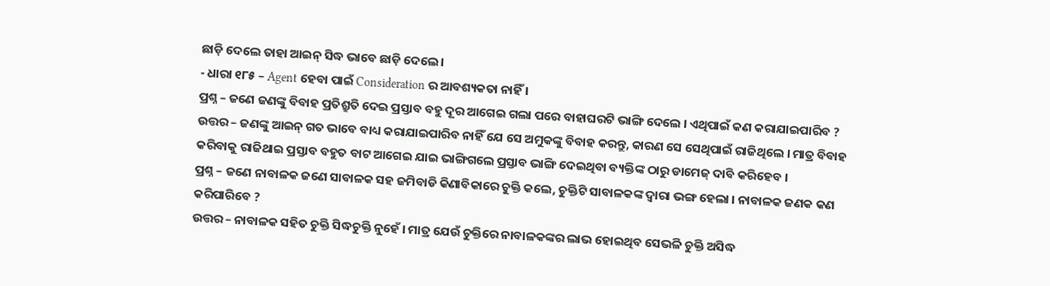ଛାଡ଼ି ଦେଲେ ତାହା ଆଇନ୍ ସିଦ୍ଧ ଭାବେ ଛାଡ଼ି ଦେଲେ ।
- ଧାରା ୧୮୫ – Agent ହେବା ପାଇଁ Consideration ର ଆବଶ୍ୟକତା ନାହିଁ ।
ପ୍ରଶ୍ନ – ଜଣେ ଜଣଙ୍କୁ ବିବାହ ପ୍ରତିଶ୍ରୁତି ଦେଇ ପ୍ରସ୍ତାବ ବହୁ ଦୂର ଆଗେଇ ଗଲା ପରେ ବାହାଘରଟି ଭାଙ୍ଗି ଦେଲେ । ଏଥିପାଇଁ କଣ କରାଯାଇପାରିବ ?
ଉତ୍ତର – ଜଣଙ୍କୁ ଆଇନ୍ ଗତ ଭାବେ ବାଧ୍ୟ କରାଯାଇପାରିବ ନାହିଁ ଯେ ସେ ଅମୁକଙ୍କୁ ବିବାହ କରନ୍ତୁ, କାରଣ ସେ ସେଥିପାଇଁ ରାଜିଥିଲେ । ମାତ୍ର ବିବାହ କରିବାକୁ ରାଜିଥାଇ ପ୍ରସ୍ତାବ ବହୁତ ବାଟ ଆଗେଇ ଯାଇ ଭାଙ୍ଗିଗଲେ ପ୍ରସ୍ତାବ ଭାଙ୍ଗି ଦେଇଥିବା ବ୍ୟକ୍ତିଙ୍କ ଠାରୁ ଡାମେଜ୍ ଦାବି କରିହେବ ।
ପ୍ରଶ୍ନ – ଜଣେ ନାବାଳକ ଜଣେ ସାବାଳକ ସହ ଜମିବାଡି କିଣାବିକାରେ ଚୁକ୍ତି କଲେ, ଚୁକ୍ତିଟି ସାବାଳକଙ୍କ ଦ୍ଵାରା ଭଙ୍ଗ ହେଲା । ନାବାଳକ ଜଣକ କଣ କରିପାରିବେ ?
ଉତ୍ତର – ନାବାଳକ ସହିତ ଚୁକ୍ତି ସିଦ୍ଧଚୁକ୍ତି ନୁହେଁ । ମାତ୍ର ଯେଉଁ ଚୁକ୍ତିରେ ନାବାଳକଙ୍କର ଲାଭ ହୋଇଥିବ ସେଭଳି ଚୁକ୍ତି ଅସିଦ୍ଧ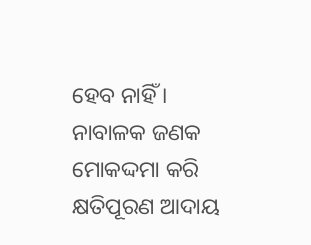ହେବ ନାହିଁ । ନାବାଳକ ଜଣକ ମୋକଦ୍ଦମା କରି କ୍ଷତିପୂରଣ ଆଦାୟ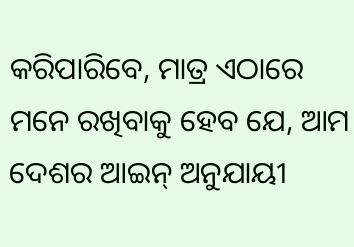କରିପାରିବେ, ମାତ୍ର ଏଠାରେ ମନେ ରଖିବାକୁ ହେବ ଯେ, ଆମ ଦେଶର ଆଇନ୍ ଅନୁଯାୟୀ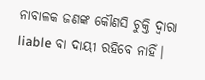ନାବାଳକ ଜଣଙ୍କ କୌଣସି ଚୁକ୍ତି ଦ୍ଵାରା liable ବା ଦାୟୀ ରହିବେ ନାହିଁ।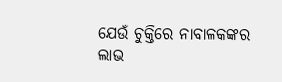ଯେଉଁ ଚୁକ୍ତିରେ ନାବାଳକଙ୍କର ଲାଭ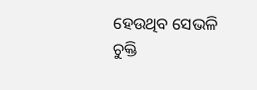ହେଉଥିବ ସେଭଳି ଚୁକ୍ତି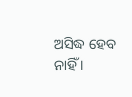ଅସିଦ୍ଧ ହେବ ନାହିଁ ।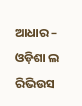ଆଧାର – ଓଡ଼ିଶା ଲ ରିଭିଉସ